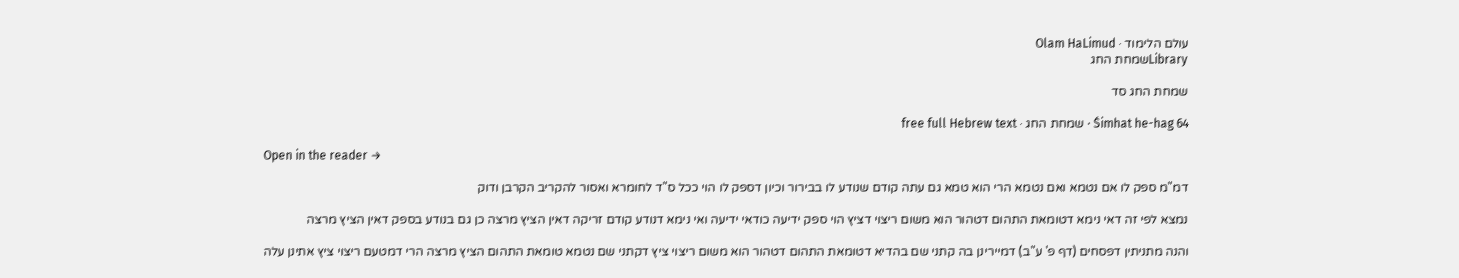עולם הלימוד · Olam HaLimud
Libraryשמחת החג

שמחת החג סד

Śimhat he-hag 64 · שמחת החג · free full Hebrew text

Open in the reader →

דמ"מ ספק לו אם נטמא ואם נטמא הרי הוא טמא גם עתה קודם שנודע לו בבירור וכיון דספק לו הוי ככל ס"ד לחומרא ואסור להקריב הקרבן ודוק

נמצא לפי זה דאי נימא דטומאת התהום דטהור הוא משום ריצוי דציץ הוי ספק ידיעה כודאי ידיעה ואי נימא דנודע קודם זריקה דאין הציץ מרצה כן גם בנודע בספק דאין הציץ מרצה

והנה מתניתין דפסחים (דף פ' ע"ב) דמיירינן בה קתני שם בהדיא דטומאת התהום דטהור הוא משום ריצוי ציץ דקתני שם נטמא טומאת התהום הציץ מרצה הרי דמטעם ריצוי ציץ אתינן עלה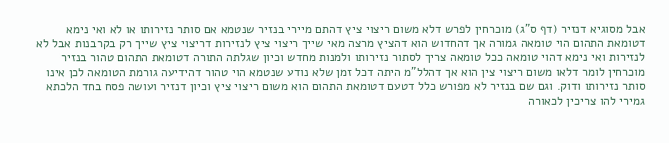אבל מסוגיא דנזיר (דף ס"ג) מוכרחין לפרש דלא משום ריצוי ציץ דהתם מיירי בנזיר שנטמא אם סותר נזירותו או לא ואי נימא דטומאת התהום הוי טומאה גמורה אך דהחדוש הוא דהציץ מרצה מאי שייך ריצוי ציץ לנזירות דריצוי ציץ שייך רק בקרבנות אבל לא לנזירות ואי נימא דהוי טומאה ככל טומאה צריך לסתור נזירותו ולמנות מחדש וכיון שגלתה התורה דטומאת התהום טהור בנזיר מוכרחין לומר דלאו משום ריצוי צין הוא אך דהלל"מ היתה דכל זמן שלא נודע שנטמא הוי טהור דהידיעה גורמת הטומאה לכן אינו סותר נזירותו ודוק. וגם שם בנזיר לא מפורש כלל דטעם דטומאת התהום הוא משום ריצוי ציץ וכיון דנזיר ועושה פסח בחד הלכתא גמירי להו צריכין לכאורה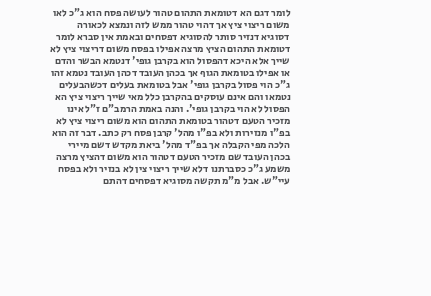לומר דגם הא דטומאת התהום טהור לעושה פסח הוא ג"כ לאו משום ריצוי ציץ אך דהוי טהור ממש לזה ונמצא לכאורה דסוגיא דנזיר סותר להסוגיא דפסחים ובאמת אין סברא לומר דטומאת התהום הציץ מרצה אפילו בפסח משום דריצוי ציץ לא שייך אלא היכא דהפסול הוא בקרבן גופי' דנטמא הבשר והדם או אפילו בטומאת הגוף אך בכהן העובד דכהן העובד נטמא זהו ג"כ הוי פסול בקרבן גופי' אבל בטומאת בעלים דכשהבעלים נטמאו והם אינם עוסקים בהקרבן כלל מאי שייך ריצוי ציץ הא הפסול לא הוי בקרבן גופי'. והנה באמת הרמב"ם ז"ל אינו מזכיר הטעם דטהור בטומאת התהום הוא משום ריצוי ציץ לא בפ"ו מנזירות ולא בפ"ו מהל' קרבן פסח רק כתב. דבר זה הוא הלכה מפי הקבלה אך בפ"ד מהל' ביאת מקדש דשם מיירי בכהן העובד שם מזכיר הטעם דטהור הוא משום דהציץ מרצה משמע ג"כ כסברתנו דלא שייך ריצוי צין לא בנזיר ולא בפסח עיי"ש. אבל מ"מ תקשה מסוגיא דפסחים דהתם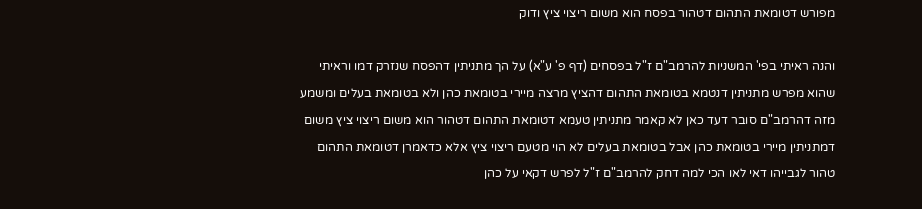מפורש דטומאת התהום דטהור בפסח הוא משום ריצוי ציץ ודוק

והנה ראיתי בפי' המשניות להרמב"ם ז"ל בפסחים (דף פ' ע"א) על הך מתניתין דהפסח שנזרק דמו וראיתי שהוא מפרש מתניתין דנטמא בטומאת התהום דהציץ מרצה מיירי בטומאת כהן ולא בטומאת בעלים ומשמע מזה דהרמב"ם סובר דעד כאן לא קאמר מתניתין טעמא דטומאת התהום דטהור הוא משום ריצוי ציץ משום דמתניתין מיירי בטומאת כהן אבל בטומאת בעלים לא הוי מטעם ריצוי ציץ אלא כדאמרן דטומאת התהום טהור לגבייהו דאי לאו הכי למה דחק להרמב"ם ז"ל לפרש דקאי על כהן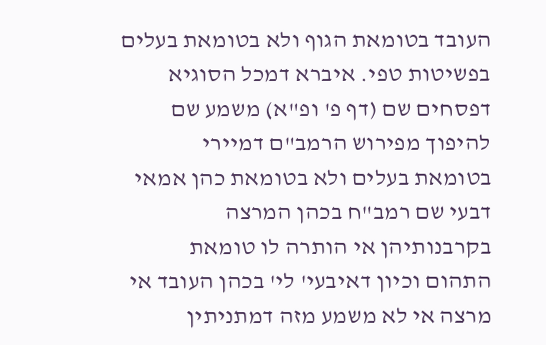העובד בטומאת הגוף ולא בטומאת בעלים בפשיטות טפי. איברא דמכל הסוגיא דפסחים שם (דף פ' ופ"א) משמע שם להיפוך מפירוש הרמב"ם דמיירי בטומאת בעלים ולא בטומאת כהן אמאי דבעי שם רמב"ח בכהן המרצה בקרבנותיהן אי הותרה לו טומאת התהום וכיון דאיבעי' לי' בכהן העובד אי מרצה אי לא משמע מזה דמתניתין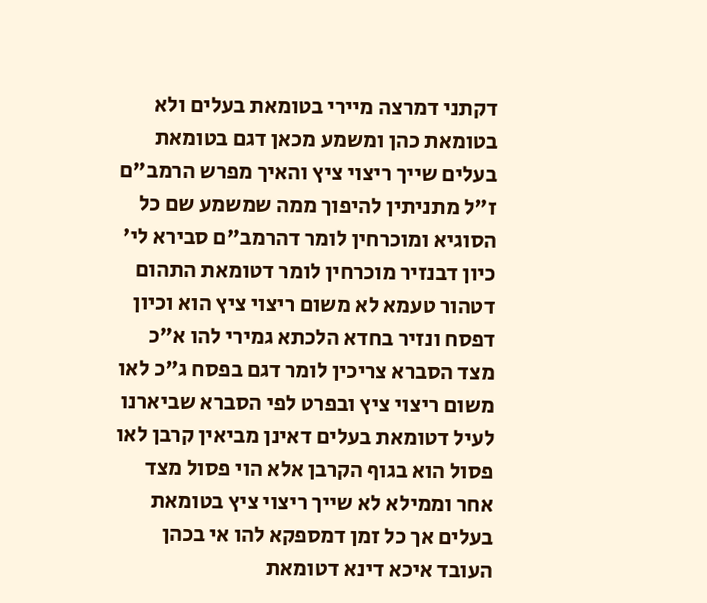דקתני דמרצה מיירי בטומאת בעלים ולא בטומאת כהן ומשמע מכאן דגם בטומאת בעלים שייך ריצוי ציץ והאיך מפרש הרמב"ם ז"ל מתניתין להיפוך ממה שמשמע שם כל הסוגיא ומוכרחין לומר דהרמב"ם סבירא לי' כיון דבנזיר מוכרחין לומר דטומאת התהום דטהור טעמא לא משום ריצוי ציץ הוא וכיון דפסח ונזיר בחדא הלכתא גמירי להו א"כ מצד הסברא צריכין לומר דגם בפסח ג"כ לאו משום ריצוי ציץ ובפרט לפי הסברא שביארנו לעיל דטומאת בעלים דאינן מביאין קרבן לאו פסול הוא בגוף הקרבן אלא הוי פסול מצד אחר וממילא לא שייך ריצוי ציץ בטומאת בעלים אך כל זמן דמספקא להו אי בכהן העובד איכא דינא דטומאת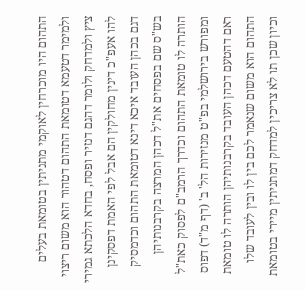התהום היו מוכרחין לאוקמי מתניתין בטומאת בעלים ולמימר דטעמא דטומאת התהום דטהור הוא משום ריצוי ציץ ולמדחק ולומר דהגם דנזיר ופסח, בחדא הלכתא גמירי להו אעפ"כ דינין מחולקין הם אבל לפי האמת דפסקינן דגם בכהן העובד איכא דינא דטומאת התהום וכדמסיק בש"ס שם בפסחים את"ל דכהן המרצה בקרבנותיהן הותרה לו טומאת התהום וכדרך הרמב"ם לפסוק כאת"ל ומפורש בירושלמי בפ"ט מנזירות הל' ב' (דף מ"ד) דפוס ראם דהטעם דכהן העובד בקרבנותיהן הותרה לו טומאת התהום הוא משום שנאמר לכם בין לו ובין לעובד שלו וכיון שכן תו לא צריכין למדחק דמתניתין מיירי בטומאת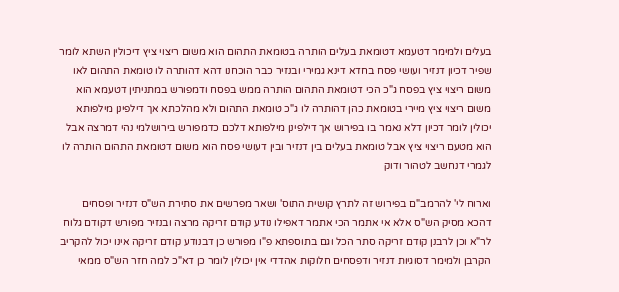בעלים ולמימר דטעמא דטומאת בעלים הותרה בטומאת התהום הוא משום ריצוי ציץ דיכולין השתא לומר שפיר דכיון דנזיר ועושי פסח בחדא דינא גמירי ובנזיר כבר הוכחנו דהא דהותרה לו טומאת התהום לאו משום ריצוי ציץ בפסח ג"כ הכי דטומאת התהום הותרה ממש בפסח ודמפורש במתניתין דטעמא הוא משום ריצוי ציץ מיירי בטומאת כהן דהותרה לו ג"כ טומאת התהום ולא מהלכתא אך דילפינן מילפותא יכולין לומר דכיון דלא נאמר בו בפירוש אך דילפינן מילפותא דלכם כדמפורש בירושלמי נהי דמרצה אבל הוא מטעם ריצוי ציץ אבל טומאת בעלים בין דנזיר ובין דעושי פסח הוא משום דטומאת התהום הותרה לו לגמרי דנחשב לטהור ודוק

וארוח לי' להרמב"ם בפירוש זה לתרץ קושית התוס' ושאר מפרשים את סתירת הש"ס דנזיר ופסחים דהכא מסיק הש"ס אלא אי אתמר הכי אתמר דאפילו נודע קודם זריקה מרצה ובנזיר מפורש דקודם גלוח לר"א וכן לרבנן קודם זריקה סתר הכל וגם בתוספתא פ"ו מפורש כן דבנודע קודם זריקה אינו יכול להקריב הקרבן ולמימר דסוגיות דנזיר ודפסחים חלוקות אהדדי אין יכולין לומר כן דא"כ למה חזר הש"ס ממאי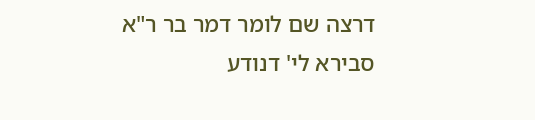דרצה שם לומר דמר בר ר"א סבירא לי' דנודע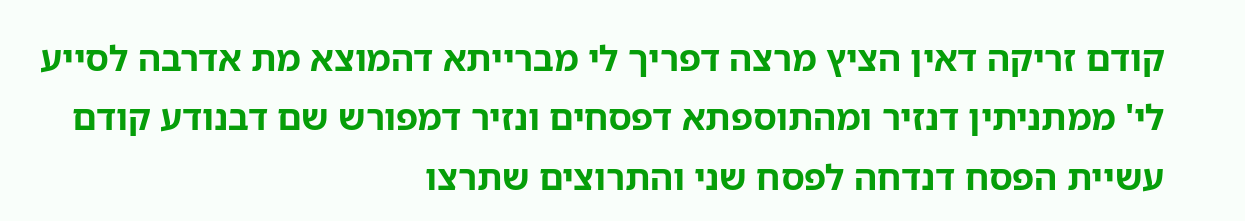קודם זריקה דאין הציץ מרצה דפריך לי מברייתא דהמוצא מת אדרבה לסייע לי' ממתניתין דנזיר ומהתוספתא דפסחים ונזיר דמפורש שם דבנודע קודם עשיית הפסח דנדחה לפסח שני והתרוצים שתרצו